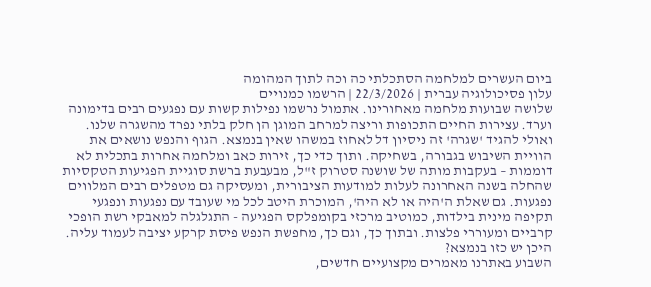ביום העשרים למלחמה הסתכלתי כה וכה לתוך המהומה
עלון פסיכולוגיה עברית | 22/3/2026 | הרשמו כמנויים
שלושה שבועות מלחמה מאחורינו. אתמול נרשמו נפילות קשות עם נפגעים רבים בדימונה וערד. עצירות החיים התכופות וריצה למרחב המוגן הן חלק בלתי נפרד מהשגרה שלנו. ואולי להגיד 'שגרה' זה ניסיון דל לאחוז במשהו שאין בנמצא. הגוף והנפש נושאים את הוויית השיבוש בגבורה, בשחיקה. ותוך כדי כך, זירות כאב ומלחמה אחרות בתכלית לא דוממות – בעקבות מותה של שושנה סטרוק ז"ל, מבעבעת ברשת סוגיית הפגיעות הטקסיות שהחלה בשנה האחרונה לעלות למודעות הציבורית, ומעסיקה גם מטפלים רבים המלווים נפגעות. גם שאלת ה'היה או לא היה', המוכרת היטב לכל מי שעובד עם נפגעות ונפגעי תקיפה מינית בילדות, כמוטיב מרכזי בקומפלקס הפגיעה - התגלגלה למאבקי רשת הופכי קרביים ומעוררי פלצות. ובתוך כך, וגם כך, מחפשת הנפש פיסת קרקע יציבה לעמוד עליה. היכן יש כזו בנמצא?
השבוע באתרנו מאמרים מקצועיים חדשים,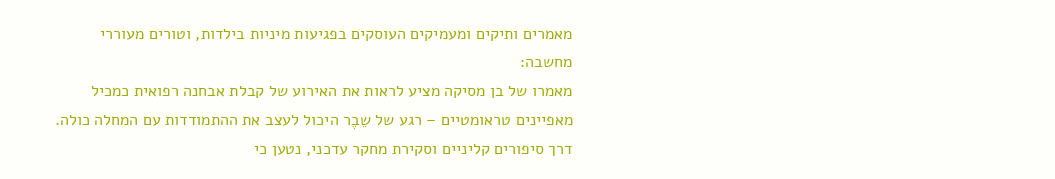מאמרים ותיקים ומעמיקים העוסקים בפגיעות מיניות בילדות, וטורים מעוררי מחשבה:
מאמרו של בן מסיקה מציע לראות את האירוע של קבלת אבחנה רפואית כמכיל מאפיינים טראומטיים – רגע של שֵבֶר היכול לעצב את ההתמודדות עם המחלה כולה. דרך סיפורים קליניים וסקירת מחקר עדכני, נטען כי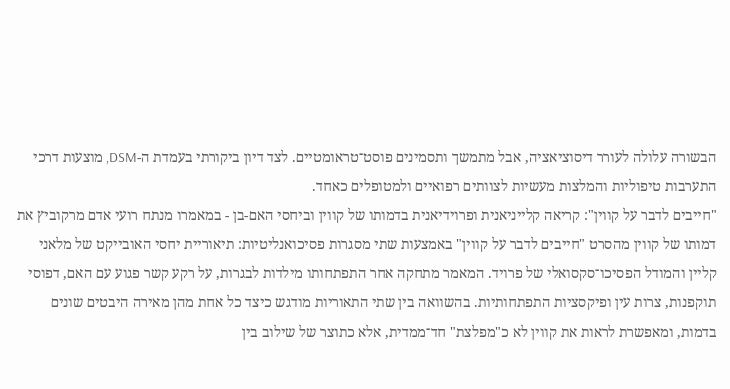הבשורה עלולה לעורר דיסוציאציה, אבל מתמשך ותסמינים פוסט־טראומטיים. לצד דיון ביקורתי בעמדת ה-DSM, מוצעות דרכי התערבות טיפוליות והמלצות מעשיות לצוותים רפואיים ולמטופלים כאחד.
"חייבים לדבר על קווין": קריאה קלייניאנית ופרוידיאנית בדמותו של קווין וביחסי האם-בן - במאמרו מנתח רועי אדם מרקוביץ את דמותו של קווין מהסרט "חייבים לדבר על קווין" באמצעות שתי מסגרות פסיכואנליטיות: תיאוריית יחסי האובייקט של מלאני קליין והמודל הפסיכו־סקסואלי של פרויד. המאמר מתחקה אחר התפתחותו מילדות לבגרות, על רקע קשר פגוע עם האם, דפוסי תוקפנות, צרות עין ופיקסציות התפתחותיות. בהשוואה בין שתי התאוריות מודגש כיצד כל אחת מהן מאירה היבטים שונים בדמות, ומאפשרת לראות את קווין לא כ"מפלצת" חד־ממדית, אלא כתוצר של שילוב בין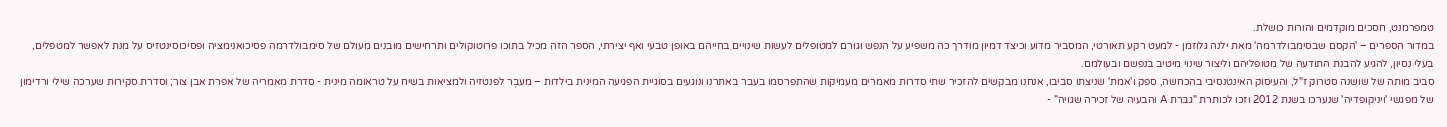טמפרמנט, חסכים מוקדמים והורות כושלת.
במדור הספרים – 'הקסם שבסימבולדרמה' מאת ילנה גלוזמן - למעט רקע תאורטי, המסביר מדוע וכיצד דמיון מודרך כה משפיע על הנפש וגורם למטופלים לעשות שינויים בחייהם באופן טבעי ואף יצירתי, הספר הזה מכיל בתוכו פרוטוקולים ותרחישים מובנים מעולם של סימבולדרמה פסיכואנימציה ופסיכוסינטזיס על מנת לאפשר למטפלים, בעלי נסיון, להגיע להבנת התודעה של מטופליהם וליצור שינוי מיטיב בנפשם ובעולמם.
סביב מותה של שושנה סטרוק ז"ל, והעיסוק האינטנסיבי בהכחשה, ספק ו'אמת' שניצתו סביבו, אנחנו מבקשים להזכיר שתי סדרות מאמרים מעמיקות שהתפרסמו בעבר באתרנו ונוגעים בסוגיית הפגיעה המינית בילדות – מעבֶר לפנטזיה ולמציאות בשיח על טראומה מינית - סדרת מאמריה של אפרת אבן צור; וסדרת סקירות שערכה שילי ורדימון של מפגשי 'ויניקופדיה' שנערכו בשנת 2012 וזכו לכותרת "גברת A והבעיה של זכירה שגויה" -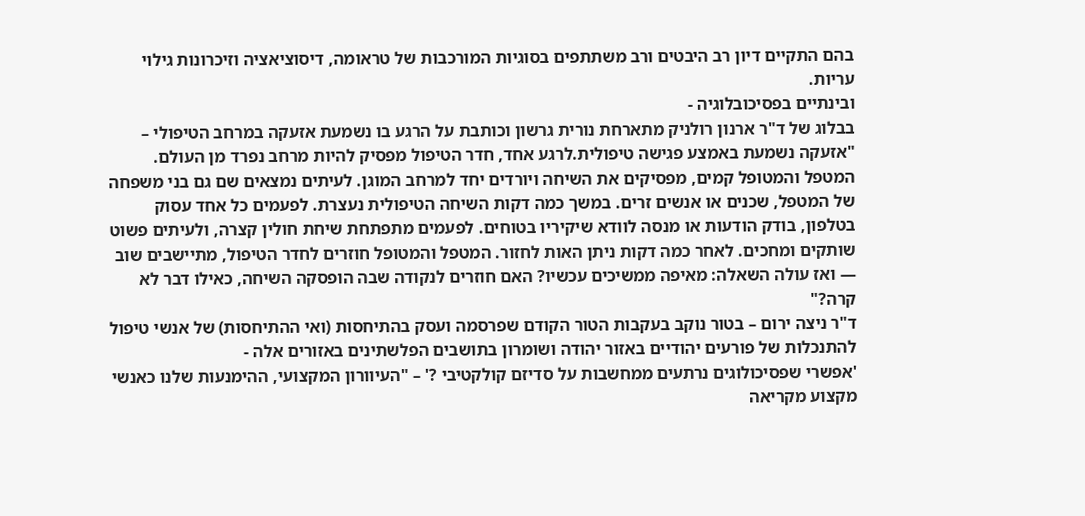בהם התקיים דיון רב היבטים ורב משתתפים בסוגיות המורכבות של טראומה, דיסוציאציה וזיכרונות גילוי עריות.
ובינתיים בפסיכובלוגיה -
בבלוג של ד"ר ארנון רולניק מתארחת נורית גרשון וכותבת על הרגע בו נשמעת אזעקה במרחב הטיפולי –
"אזעקה נשמעת באמצע פגישה טיפולית.לרגע אחד, חדר הטיפול מפסיק להיות מרחב נפרד מן העולם. המטפל והמטופל קמים, מפסיקים את השיחה ויורדים יחד למרחב המוגן. לעיתים נמצאים שם גם בני משפחה של המטפל, שכנים או אנשים זרים. במשך כמה דקות השיחה הטיפולית נעצרת. לפעמים כל אחד עסוק בטלפון, בודק הודעות או מנסה לוודא שיקיריו בטוחים. לפעמים מתפתחת שיחת חולין קצרה, ולעיתים פשוט שותקים ומחכים. לאחר כמה דקות ניתן האות לחזור. המטפל והמטופל חוזרים לחדר הטיפול, מתיישבים שוב — ואז עולה השאלה: מאיפה ממשיכים עכשיו? האם חוזרים לנקודה שבה הופסקה השיחה, כאילו דבר לא קרה?"
ד"ר ניצה ירום – בטור נוקב בעקבות הטור הקודם שפרסמה ועסק בהתיחסות (ואי ההתיחסות) של אנשי טיפול להתנכלות של פורעים יהודיים באזור יהודה ושומרון בתושבים הפלשתינים באזורים אלה -
'אפשרי שפסיכולוגים נרתעים ממחשבות על סדיזם קולקטיבי ?' – "העיוורון המקצועי, ההימנעות שלנו כאנשי מקצוע מקריאה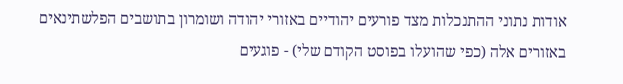אודות נתוני ההתנכלות מצד פורעים יהודיים באזורי יהודה ושומרון בתושבים הפלשתינאים באזורים אלה (כפי שהועלו בפוסט הקודם שלי) - פוגעים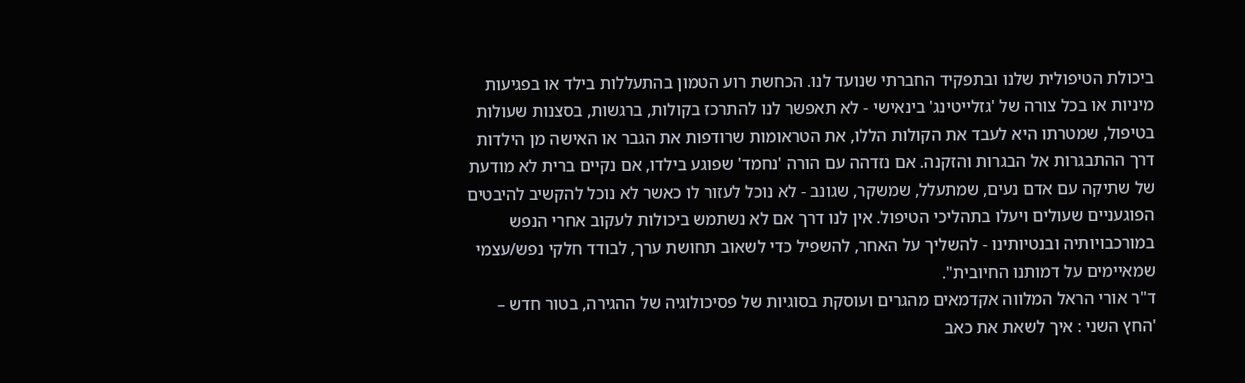ביכולת הטיפולית שלנו ובתפקיד החברתי שנועד לנו. הכחשת רוע הטמון בהתעללות בילד או בפגיעות מיניות או בכל צורה של 'גזלייטינג' בינאישי - לא תאפשר לנו להתרכז בקולות, ברגשות, בסצנות שעולות בטיפול, שמטרתו היא לעבד את הקולות הללו, את הטראומות שרודפות את הגבר או האישה מן הילדות דרך ההתבגרות אל הבגרות והזקנה. אם נזדהה עם הורה 'נחמד' שפוגע בילדו, אם נקיים ברית לא מודעת של שתיקה עם אדם נעים, שמתעלל, שמשקר, שגונב - לא נוכל לעזור לו כאשר לא נוכל להקשיב להיבטים הפוגעניים שעולים ויעלו בתהליכי הטיפול. אין לנו דרך אם לא נשתמש ביכולות לעקוב אחרי הנפש במורכבויותיה ובנטיותינו - להשליך על האחר, להשפיל כדי לשאוב תחושת ערך, לבודד חלקי נפש/עצמי שמאיימים על דמותנו החיובית".
ד"ר אורי הראל המלווה אקדמאים מהגרים ועוסקת בסוגיות של פסיכולוגיה של ההגירה, בטור חדש –
'החץ השני : איך לשאת את כאב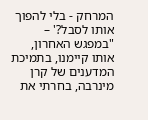המרחק - בלי להפוך אותו לסבל?' – "במפגש האחרון, אותו קיימנו, בתמיכת המדענים של קרן מינרבה, בחרתי את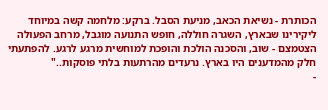הכותרת - נשיאת הכאב, מניעת הסבל. ברקע: מלחמה קשה במיוחד ליקירינו שבארץ, השגרה חוללה, חופש התנועה מוגבל, מרחב הפעולה הצטמצם - שוב, והסכנה הולכת והופכת למוחשית מרגע לרגע. להפתעתי חלק מהמדענים היו בארץ. נרעדים מהרתעות בלתי פוסקות.."
-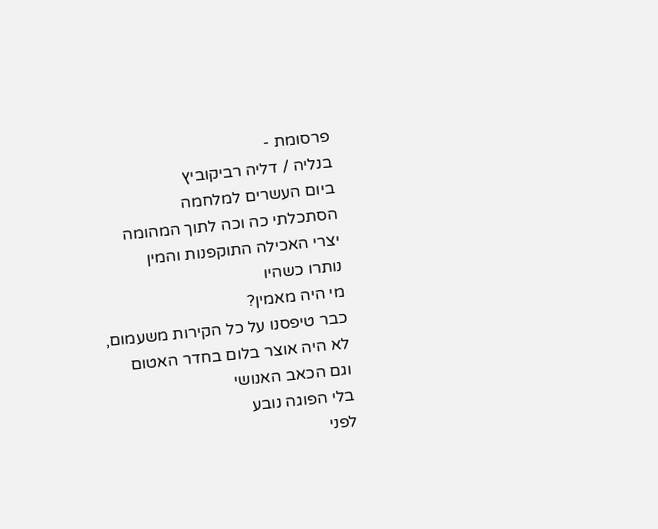פרסומת -
בנליה / דליה רביקוביץ
ביום העשרים למלחמה
הסתכלתי כה וכה לתוך המהומה
יצרי האכילה התוקפנות והמין
נותרו כשהיו
מי היה מאמין?
כבר טיפסנו על כל הקירות משעמום,
לא היה אוצר בלום בחדר האטום
וגם הכאב האנושי
בלי הפוגה נובע
לפני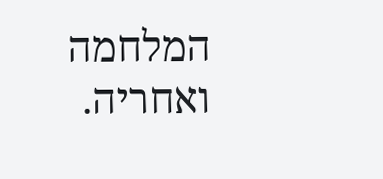המלחמה ואחריה.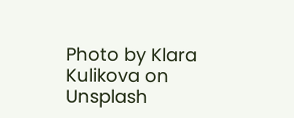Photo by Klara Kulikova on Unsplash